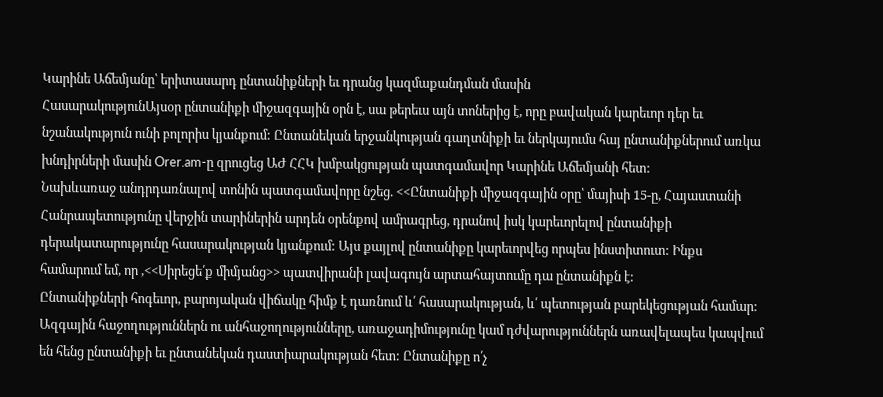Կարինե Աճեմյանը՝ երիտասարդ ընտանիքների եւ դրանց կազմաքանդման մասին
ՀասարակությունԱյսօր ընտանիքի միջազգային օրն է, սա թերեւս այն տոներից է, որը բավական կարեւոր դեր եւ նշանակություն ունի բոլորիս կյանքում: Ընտանեկան երջանկության գաղտնիքի եւ ներկայումս հայ ընտանիքներում առկա խնդիրների մասին Orer.am-ը զրուցեց ԱԺ ՀՀԿ խմբակցության պատգամավոր Կարինե Աճեմյանի հետ:
Նախևառաջ անդրդառնալով տոնին պատգամավորը նշեց. <<Ընտանիքի միջազգային օրը՝ մայիսի 15-ը, Հայաստանի Հանրապետությունը վերջին տարիներին արդեն օրենքով ամրագրեց, դրանով իսկ կարեւորելով ընտանիքի դերակատարությունը հասարակության կյանքում: Այս քայլով ընտանիքը կարեւորվեց որպես ինստիտուտ: Ինքս համարում եմ, որ ,<<Սիրեցե՛ք միմյանց>> պատվիրանի լավագույն արտահայտումը դա ընտանիքն է:
Ընտանիքների հոգեւոր, բարոյական վիճակը հիմք է դառնում և՛ հասարակության, և՛ պետության բարեկեցության համար: Ազգային հաջողություններն ու անհաջողությունները, առաջադիմությունը կամ դժվարություններն առավելապես կապվում են հենց ընտանիքի եւ ընտանեկան դաստիարակության հետ: Ընտանիքը ո՛չ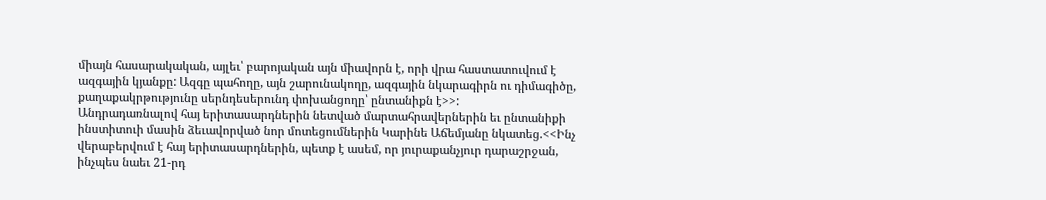միայն հասարակական, այլեւ՝ բարոյական այն միավորն է, որի վրա հաստատուվում է ազգային կյանքը: Ազգը պահողը, այն շարունակողը, ազգային նկարագիրն ու դիմագիծը, քաղաքակրթությունը սերնդեսերունդ փոխանցողը՝ ընտանիքն է>>:
Անդրադառնալով հայ երիտասարդներին նետված մարտահրավերներին եւ ընտանիքի ինստիտուի մասին ձեւավորված նոր մոտեցումներին Կարինե Աճեմյանը նկատեց.<<Ինչ վերաբերվում է հայ երիտասարդներին, պետք է ասեմ, որ յուրաքանչյուր դարաշրջան, ինչպես նաեւ 21-րդ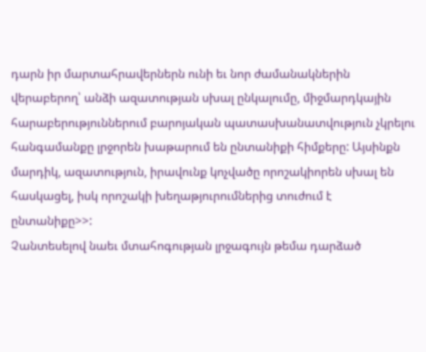դարն իր մարտահրավերներն ունի եւ նոր ժամանակներին վերաբերող՝ անձի ազատության սխալ ընկալումը, միջմարդկային հարաբերություններում բարոյական պատասխանատվություն չկրելու հանգամանքը լրջորեն խաթարում են ընտանիքի հիմքերը: Այսինքն մարդիկ, ազատություն, իրավունք կոչվածը որոշակիորեն սխալ են հասկացել, իսկ որոշակի խեղաթյուրումներից տուժում է ընտանիքը>>:
Չանտեսելով նաեւ մտահոգության լրջագույն թեմա դարձած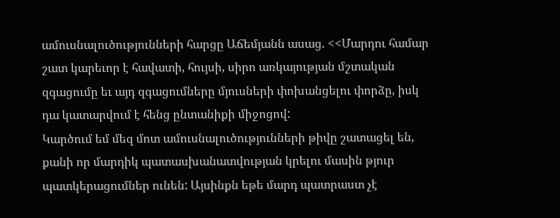ամուսնալուծությունների հարցը Աճեմյանն ասաց. <<Մարդու համար շատ կարեւոր է հավատի, հույսի, սիրո առկայության մշտական զգացումը եւ այդ զգացումները մյուսների փոխանցելու փորձը, իսկ դա կատարվում է հենց ընտանիքի միջոցով:
Կարծում եմ մեզ մոտ ամուսնալուծությունների թիվը շատացել են, քանի որ մարդիկ պատասխանատվության կրելու մասին թյուր պատկերացումներ ունեն: Այսինքն եթե մարդ պատրաստ չէ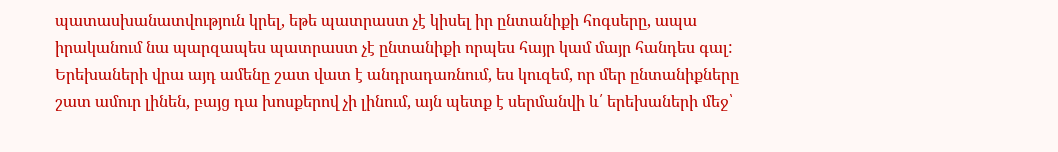պատասխանատվություն կրել, եթե պատրաստ չէ կիսել իր ընտանիքի հոգսերը, ապա իրականում նա պարզապես պատրաստ չէ ընտանիքի որպես հայր կամ մայր հանդես գալ: Երեխաների վրա այդ ամենը շատ վատ է անդրադառնում, ես կուզեմ, որ մեր ընտանիքները շատ ամուր լինեն, բայց դա խոսքերով չի լինում, այն պետք է սերմանվի և՛ երեխաների մեջ՝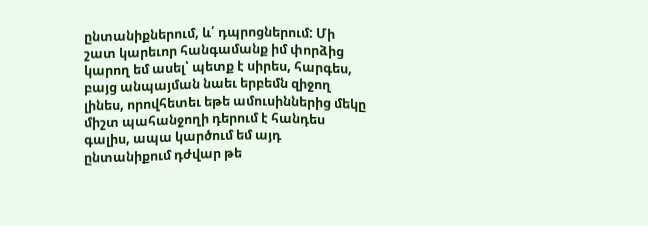ընտանիքներում, և՛ դպրոցներում: Մի շատ կարեւոր հանգամանք իմ փորձից կարող եմ ասել՝ պետք է սիրես, հարգես, բայց անպայման նաեւ երբեմն զիջող լինես, որովհետեւ եթե ամուսիններից մեկը միշտ պահանջողի դերում է հանդես գալիս, ապա կարծում եմ այդ ընտանիքում դժվար թե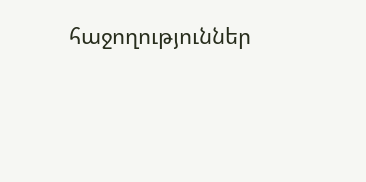հաջողություններ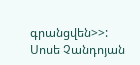գրանցվեն>>:
Սոսե Չանդոյան